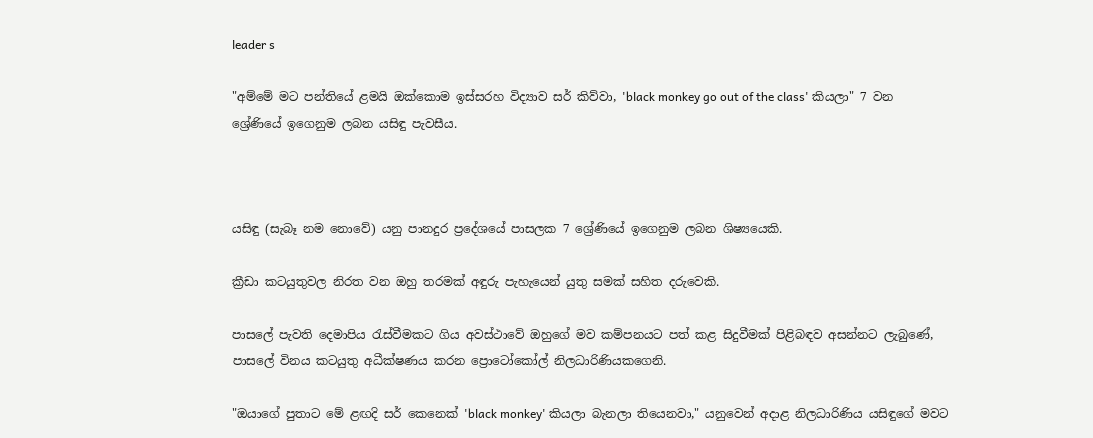leader s

"අම්මේ මට පන්තියේ ළමයි ඔක්කොම ඉස්සරහ විද්‍යාව සර් කිව්වා, 'black monkey go out of the class' කියලා" 7 වන ශ්‍රේණියේ ඉගෙනුම ලබන යසිඳු පැවසීය.



යසිඳු (සැබෑ නම නොවේ) යනු පානදුර ප්‍රදේශයේ පාසලක 7 ශ්‍රේණියේ ඉගෙනුම ලබන ශිෂ්‍යයෙකි.

ක්‍රීඩා කටයුතුවල නිරත වන ඔහු තරමක් අඳුරු පැහැයෙන් යුතු සමක් සහිත දරුවෙකි.

පාසලේ පැවති දෙමාපිය රැස්වීමකට ගිය අවස්ථාවේ ඔහුගේ මව කම්පනයට පත් කළ සිදුවීමක් පිළිබඳව අසන්නට ලැබුණේ, පාසලේ විනය කටයුතු අධීක්ෂණය කරන ප්‍රොටෝකෝල් නිලධාරිණියකගෙනි.

"ඔයාගේ පුතාට මේ ළඟදි සර් කෙනෙක් 'black monkey' කියලා බැනලා තියෙනවා," යනුවෙන් අදාළ නිලධාරිණිය යසිඳුගේ මවට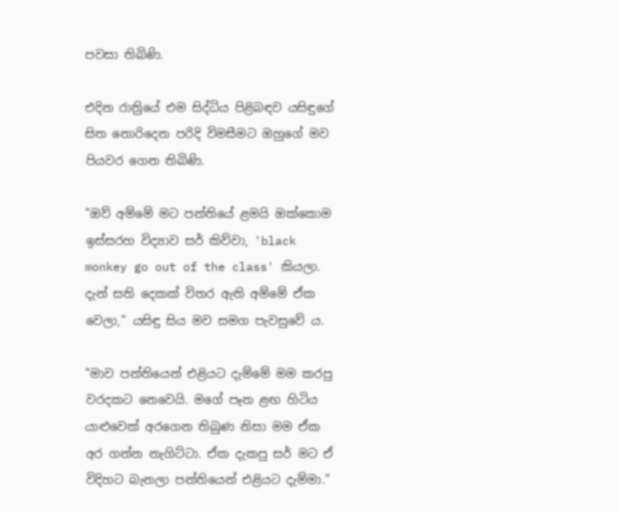පවසා තිබිණි.

එදින රාත්‍රියේ එම සිද්ධිය පිළිබඳව යසිඳුගේ සිත නොරිදෙන පරිදි විමසීමට ඔහුගේ මව පියවර ගෙන තිබිණි.

"ඔව් අම්මේ මට පන්තියේ ළමයි ඔක්කොම ඉස්සරහ විද්‍යාව සර් කිව්වා, 'black monkey go out of the class' කියලා. දැන් සති දෙකක් විතර ඇති අම්මේ ඒක වෙලා," යසිඳු සිය මව සමග පැවසුවේ ය.

"මාව පන්තියෙන් එළියට දැම්මේ මම කරපු වරදකට නෙවෙයි. මගේ පෑන ළඟ හිටිය යාළුවෙක් අරගෙන තිබුණ නිසා මම ඒක අර ගන්න නැගිට්ටා. ඒක දැකපු සර් මට ඒ විදිහට බැනලා පන්තියෙන් එළියට දැම්මා."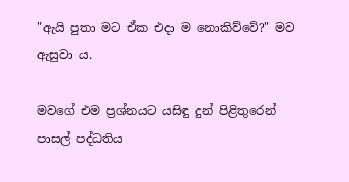"ඇයි පුතා මට ඒක එදා ම නොකිව්වේ?" මව ඇසුවා ය.

මවගේ එම ප්‍රශ්නයට යසිඳු දුන් පිළිතුරෙන් පාසල් පද්ධතිය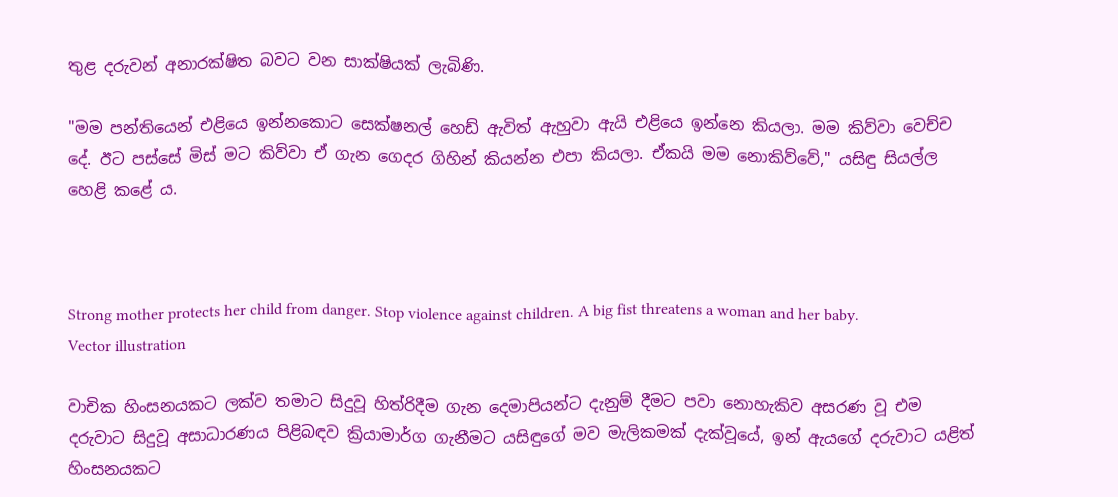තුළ දරුවන් අනාරක්ෂිත බවට වන සාක්ෂියක් ලැබිණි.

"මම පන්තියෙන් එළියෙ ඉන්නකොට සෙක්ෂනල් හෙඩ් ඇවිත් ඇහුවා ඇයි එළියෙ ඉන්නෙ කියලා. මම කිව්වා වෙච්ච දේ. ඊට පස්සේ මිස් මට කිව්වා ඒ ගැන ගෙදර ගිහින් කියන්න එපා කියලා. ඒකයි මම නොකිව්වේ," යසිඳු සියල්ල හෙළි කළේ ය.



Strong mother protects her child from danger. Stop violence against children. A big fist threatens a woman and her baby. Vector illustration

වාචික හිංසනයකට ලක්ව තමාට සිදුවූ හිත්රිදීම ගැන දෙමාපියන්ට දැනුම් දීමට පවා නොහැකිව අසරණ වූ එම දරුවාට සිදුවූ අසාධාරණය පිළිබඳව ක්‍රියාමාර්ග ගැනීමට යසිඳුගේ මව මැලිකමක් දැක්වූයේ, ඉන් ඇයගේ දරුවාට යළිත් හිංසනයකට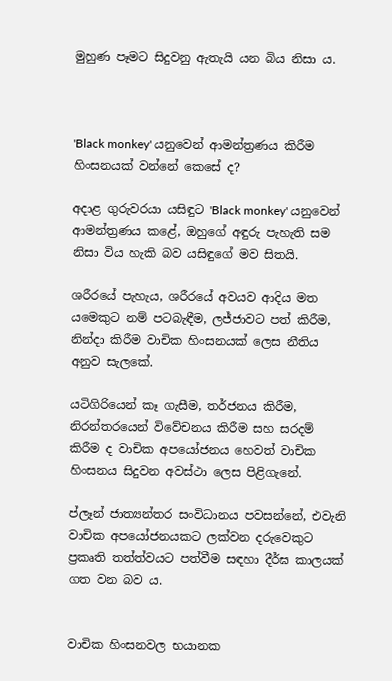මුහුණ පෑමට සිදුවනු ඇතැයි යන බිය නිසා ය.



'Black monkey' යනුවෙන් ආමන්ත්‍රණය කිරීම හිංසනයක් වන්නේ කෙසේ ද?

අදාළ ගුරුවරයා යසිඳුට 'Black monkey' යනුවෙන් ආමන්ත්‍රණය කළේ, ඔහුගේ අඳුරු පැහැති සම නිසා විය හැකි බව යසිඳුගේ මව සිතයි.

ශරීරයේ පැහැය, ශරීරයේ අවයව ආදිය මත යමෙකුට නම් පටබැඳීම, ලජ්ජාවට පත් කිරීම, නින්දා කිරීම වාචික හිංසනයක් ලෙස නීතිය අනුව සැලකේ.

යටිගිරියෙන් කෑ ගැසීම, තර්ජනය කිරීම, නිරන්තරයෙන් විවේචනය කිරීම සහ සරදම් කිරීම ද වාචික අපයෝජනය හෙවත් වාචික හිංසනය සිදුවන අවස්ථා ලෙස පිළිගැනේ.

ප්ලෑන් ජාත්‍යන්තර සංවිධානය පවසන්නේ, එවැනි වාචික අපයෝජනයකට ලක්වන දරුවෙකුට ප්‍රකෘති තත්ත්වයට පත්වීම සඳහා දීර්ඝ කාලයක් ගත වන බව ය.


වාචික හිංසනවල භයානක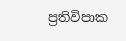ප්‍රතිවිපාක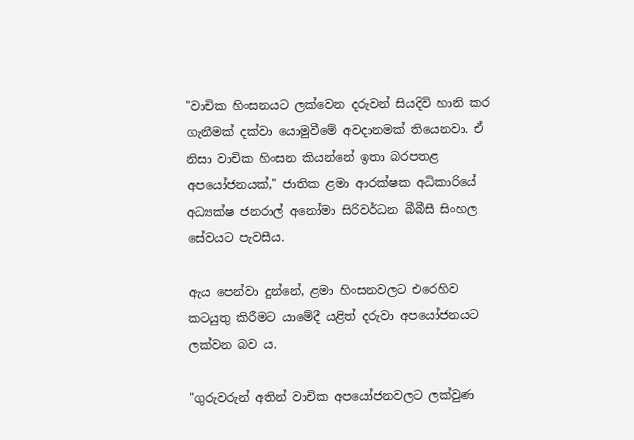"වාචික හිංසනයට ලක්වෙන දරුවන් සියදිවි හානි කර ගැනීමක් දක්වා යොමුවීමේ අවදානමක් තියෙනවා. ඒ නිසා වාචික හිංසන කියන්නේ ඉතා බරපතළ අපයෝජනයක්," ජාතික ළමා ආරක්ෂක අධිකාරියේ අධ්‍යක්ෂ ජනරාල් අනෝමා සිරිවර්ධන බීබීසී සිංහල සේවයට පැවසීය.

ඇය පෙන්වා දුන්නේ, ළමා හිංසනවලට එරෙහිව කටයුතු කිරීමට යාමේදී යළිත් දරුවා අපයෝජනයට ලක්වන බව ය.

"ගුරුවරුන් අතින් වාචික අපයෝජනවලට ලක්වුණ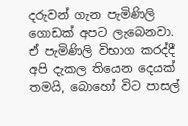දරුවන් ගැන පැමිණිලි ගොඩක් අපට ලැබෙනවා. ඒ පැමිණිලි විභාග කරද්දී අපි දැකල තියෙන දෙයක් තමයි, බොහෝ විට පාසල්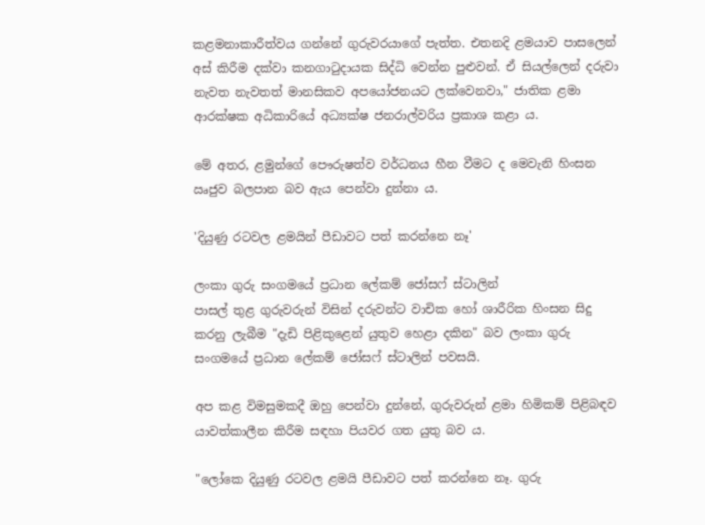කළමනාකාරීත්වය ගන්නේ ගුරුවරයාගේ පැත්ත. එතනදි ළමයාව පාසලෙන් අස් කිරීම දක්වා කනගාටුදායක සිද්ධි වෙන්න පුළුවන්. ඒ සියල්ලෙන් දරුවා නැවත නැවතත් මානසිකව අපයෝජනයට ලක්වෙනවා," ජාතික ළමා ආරක්ෂක අධිකාරියේ අධ්‍යක්ෂ ජනරාල්වරිය ප්‍රකාශ කළා ය.

මේ අතර, ළමුන්ගේ පෞරුෂත්ව වර්ධනය හීන වීමට ද මෙවැනි හිංසන ඍජුව බලපාන බව ඇය පෙන්වා දුන්නා ය.

'දියුණු රටවල ළමයින් පීඩාවට පත් කරන්නෙ නෑ'

ලංකා ගුරු සංගමයේ ප්‍රධාන ලේකම් ජෝසෆ් ස්ටාලින්
පාසල් තුළ ගුරුවරුන් විසින් දරුවන්ට වාචික හෝ ශාරීරික හිංසන සිදු කරනු ලැබීම "දැඩි පිළිකුළෙන් යුතුව හෙළා දකින" බව ලංකා ගුරු සංගමයේ ප්‍රධාන ලේකම් ජෝසෆ් ස්ටාලින් පවසයි.

අප කළ විමසුමකදී ඔහු පෙන්වා දුන්නේ, ගුරුවරුන් ළමා හිමිකම් පිළිබඳව යාවත්කාලීන කිරීම සඳහා පියවර ගත යුතු බව ය.

"ලෝකෙ දියුණු රටවල ළමයි පීඩාවට පත් කරන්නෙ නෑ. ගුරු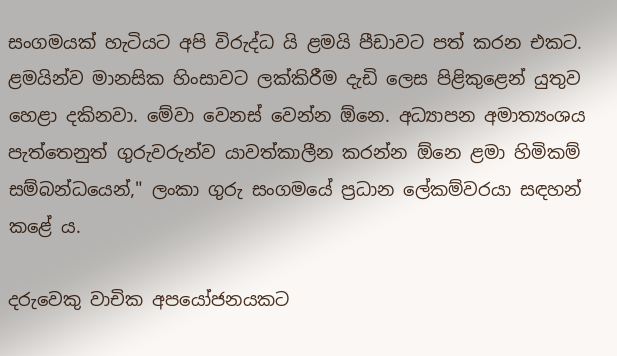සංගමයක් හැටියට අපි විරුද්ධ යි ළමයි පීඩාවට පත් කරන එකට. ළමයින්ව මානසික හිංසාවට ලක්කිරීම දැඩි ලෙස පිළිකුළෙන් යුතුව හෙළා දකිනවා. මේවා වෙනස් වෙන්න ඕනෙ. අධ්‍යාපන අමාත්‍යංශය පැත්තෙනුත් ගුරුවරුන්ව යාවත්කාලීන කරන්න ඕනෙ ළමා හිමිකම් සම්බන්ධයෙන්," ලංකා ගුරු සංගමයේ ප්‍රධාන ලේකම්වරයා සඳහන් කළේ ය.

දරුවෙකු වාචික අපයෝජනයකට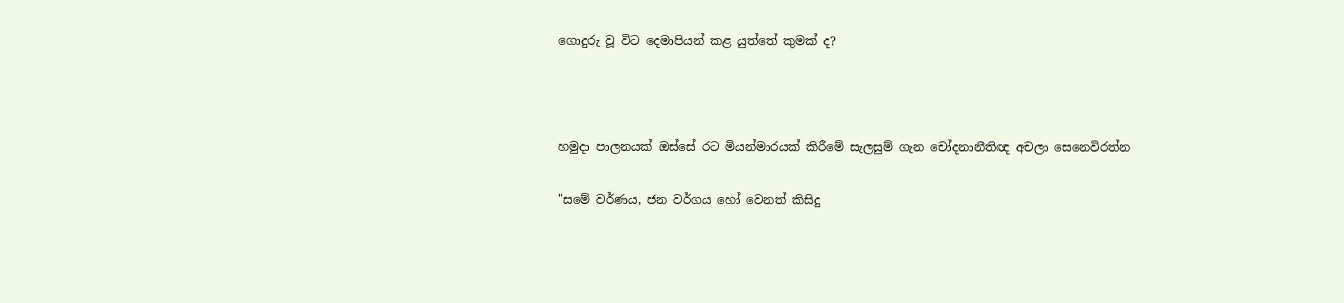ගොදුරු වූ විට දෙමාපියන් කළ යුත්තේ කුමක් ද?



හමුදා පාලනයක් ඔස්සේ රට මියන්මාරයක් කිරීමේ සැලසුම් ගැන චෝදනානීතිඥ අචලා සෙනෙවිරත්න

"සමේ වර්ණය, ජන වර්ගය හෝ වෙනත් කිසිදු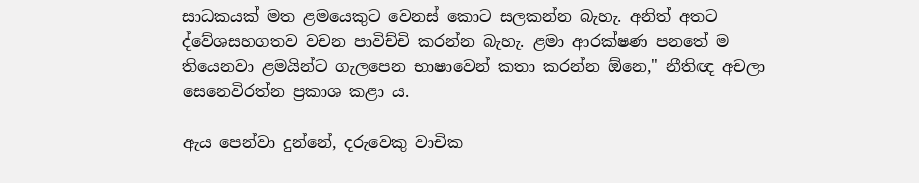සාධකයක් මත ළමයෙකුට වෙනස් කොට සලකන්න බැහැ. අනිත් අතට ද්වේශසහගතව වචන පාවිච්චි කරන්න බැහැ. ළමා ආරක්ෂණ පනතේ ම තියෙනවා ළමයින්ට ගැලපෙන භාෂාවෙන් කතා කරන්න ඕනෙ," නීතිඥ අචලා සෙනෙවිරත්න ප්‍රකාශ කළා ය.

ඇය පෙන්වා දුන්නේ, දරුවෙකු වාචික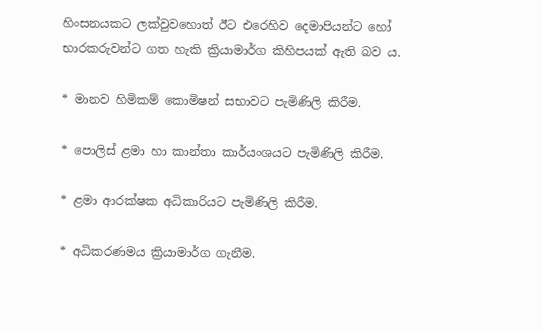හිංසනයකට ලක්වුවහොත් ඊට එරෙහිව දෙමාපියන්ට හෝ භාරකරුවන්ට ගත හැකි ක්‍රියාමාර්ග කිහිපයක් ඇති බව ය.

* මානව හිමිකම් කොමිෂන් සභාවට පැමිණිලි කිරීම.

* පොලිස් ළමා හා කාන්තා කාර්යංශයට පැමිණිලි කිරීම.

* ළමා ආරක්ෂක අධිකාරියට පැමිණිලි කිරීම.

* අධිකරණමය ක්‍රියාමාර්ග ගැනීම.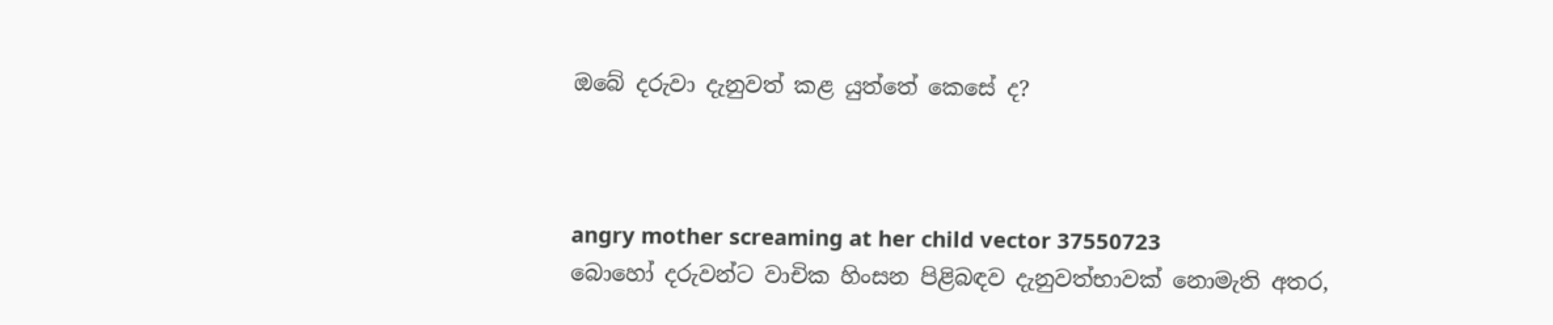ඔබේ දරුවා දැනුවත් කළ යුත්තේ කෙසේ ද?



angry mother screaming at her child vector 37550723
බොහෝ දරුවන්ට වාචික හිංසන පිළිබඳව දැනුවත්භාවක් නොමැති අතර,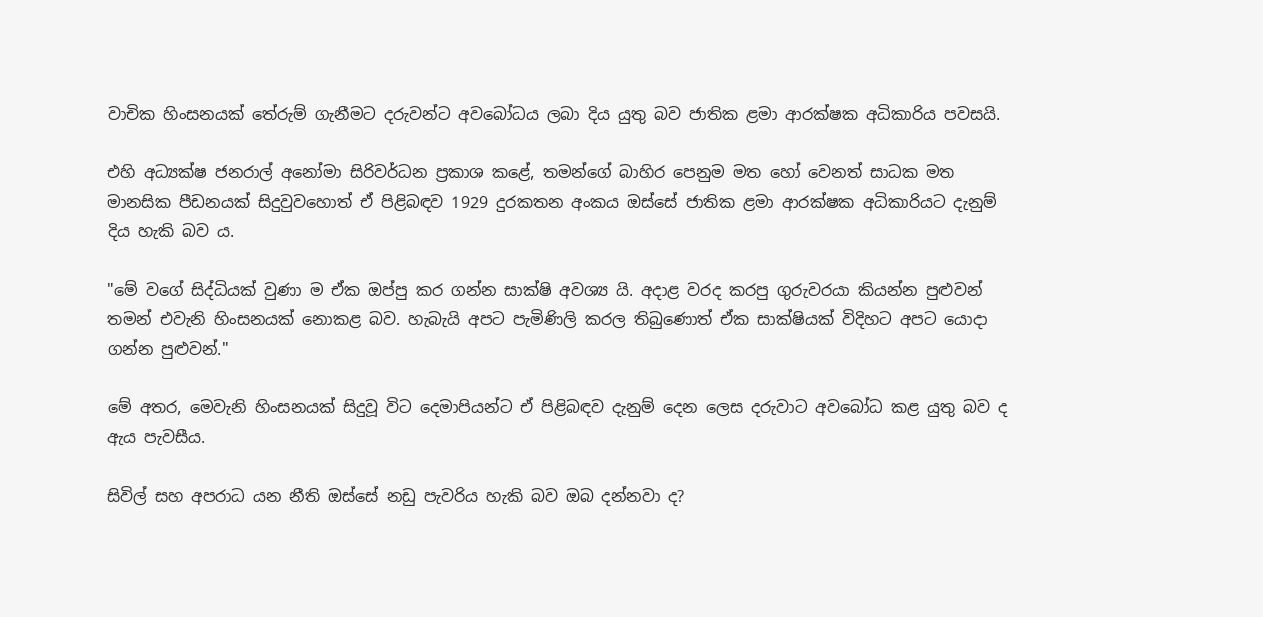වාචික හිංසනයක් තේරුම් ගැනීමට දරුවන්ට අවබෝධය ලබා දිය යුතු බව ජාතික ළමා ආරක්ෂක අධිකාරිය පවසයි.

එහි අධ්‍යක්ෂ ජනරාල් අනෝමා සිරිවර්ධන ප්‍රකාශ කළේ, තමන්ගේ බාහිර පෙනුම මත හෝ වෙනත් සාධක මත මානසික පීඩනයක් සිදුවුවහොත් ඒ පිළිබඳව 1929 දුරකතන අංකය ඔස්සේ ජාතික ළමා ආරක්ෂක අධිකාරියට දැනුම් දිය හැකි බව ය.

"මේ වගේ සිද්ධියක් වුණා ම ඒක ඔප්පු කර ගන්න සාක්ෂි අවශ්‍ය යි. අදාළ වරද කරපු ගුරුවරයා කියන්න පුළුවන් තමන් එවැනි හිංසනයක් නොකළ බව. හැබැයි අපට පැමිණිලි කරල තිබුණොත් ඒක සාක්ෂියක් විදිහට අපට යොදා ගන්න පුළුවන්."

මේ අතර, මෙවැනි හිංසනයක් සිදුවූ විට දෙමාපියන්ට ඒ පිළිබඳව දැනුම් දෙන ලෙස දරුවාට අවබෝධ කළ යුතු බව ද ඇය පැවසීය.

සිවිල් සහ අපරාධ යන නීති ඔස්සේ නඩු පැවරිය හැකි බව ඔබ දන්නවා ද?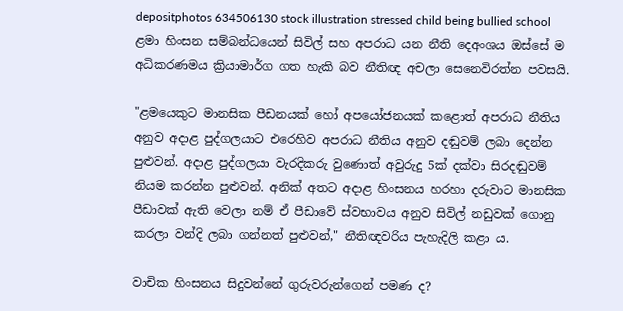depositphotos 634506130 stock illustration stressed child being bullied school
ළමා හිංසන සම්බන්ධයෙන් සිවිල් සහ අපරාධ යන නීති දෙඅංශය ඔස්සේ ම අධිකරණමය ක්‍රියාමාර්ග ගත හැකි බව නීතිඥ අචලා සෙනෙවිරත්න පවසයි.

"ළමයෙකුට මානසික පීඩනයක් හෝ අපයෝජනයක් කළොත් අපරාධ නීතිය අනුව අදාළ පුද්ගලයාට එරෙහිව අපරාධ නීතිය අනුව දඬුවම් ලබා දෙන්න පුළුවන්. අදාළ පුද්ගලයා වැරදිකරු වුණොත් අවුරුදු 5ක් දක්වා සිරදඬුවම් නියම කරන්න පුළුවන්. අනික් අතට අදාළ හිංසනය හරහා දරුවාට මානසික පීඩාවක් ඇති වෙලා නම් ඒ පීඩාවේ ස්වභාවය අනුව සිවිල් නඩුවක් ගොනු කරලා වන්දි ලබා ගන්නත් පුළුවන්," නීතිඥවරිය පැහැදිලි කළා ය.

වාචික හිංසනය සිදුවන්නේ ගුරුවරුන්ගෙන් පමණ ද?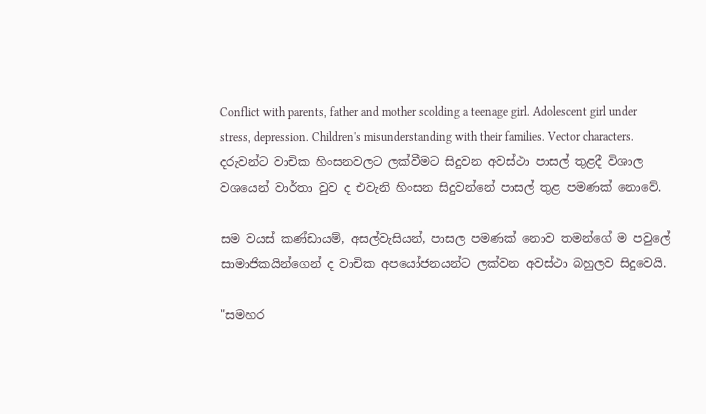Conflict with parents, father and mother scolding a teenage girl. Adolescent girl under stress, depression. Children's misunderstanding with their families. Vector characters.
දරුවන්ට වාචික හිංසනවලට ලක්වීමට සිදුවන අවස්ථා පාසල් තුළදී විශාල වශයෙන් වාර්තා වුව ද එවැනි හිංසන සිදුවන්නේ පාසල් තුළ පමණක් නොවේ.

සම වයස් කණ්ඩායම්, අසල්වැසියන්, පාසල පමණක් නොව තමන්ගේ ම පවුලේ සාමාජිකයින්ගෙන් ද වාචික අපයෝජනයන්ට ලක්වන අවස්ථා බහුලව සිදුවෙයි.

"සමහර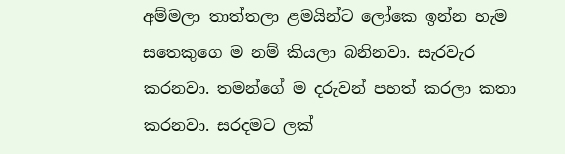අම්මලා තාත්තලා ළමයින්ට ලෝකෙ ඉන්න හැම සතෙකුගෙ ම නම් කියලා බනිනවා. සැරවැර කරනවා. තමන්ගේ ම දරුවන් පහත් කරලා කතා කරනවා. සරදමට ලක්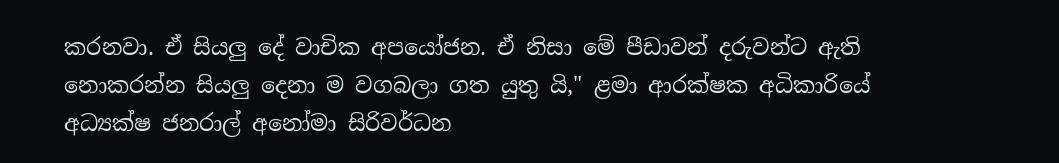කරනවා. ඒ සියලු දේ වාචික අපයෝජන. ඒ නිසා මේ පීඩාවන් දරුවන්ට ඇති නොකරන්න සියලු දෙනා ම වගබලා ගත යුතු යි," ළමා ආරක්ෂක අධිකාරියේ අධ්‍යක්ෂ ජනරාල් අනෝමා සිරිවර්ධන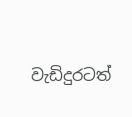වැඩිදුරටත්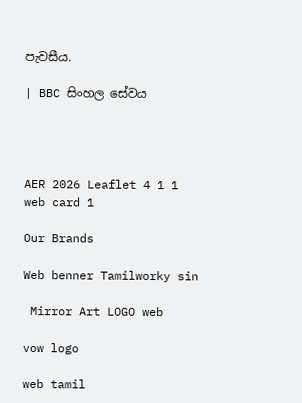පැවසීය.

| BBC සිංහල සේවය




AER 2026 Leaflet 4 1 1
web card 1

Our Brands

Web benner Tamilworky sin

 Mirror Art LOGO web

vow logo

web tamil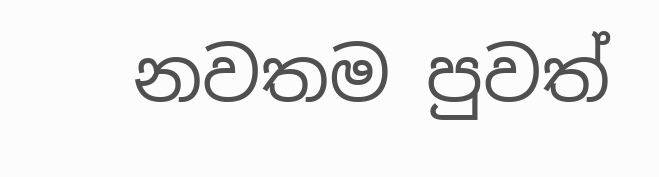නවතම පුවත්